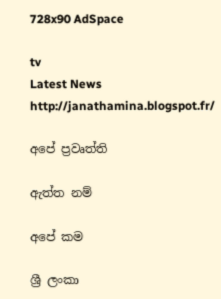728x90 AdSpace

tv
Latest News
http://janathamina.blogspot.fr/

අපේ ප්‍රවෘත්ති

ඇත්ත නම්

අපේ කම

ශ්‍රී ලංකා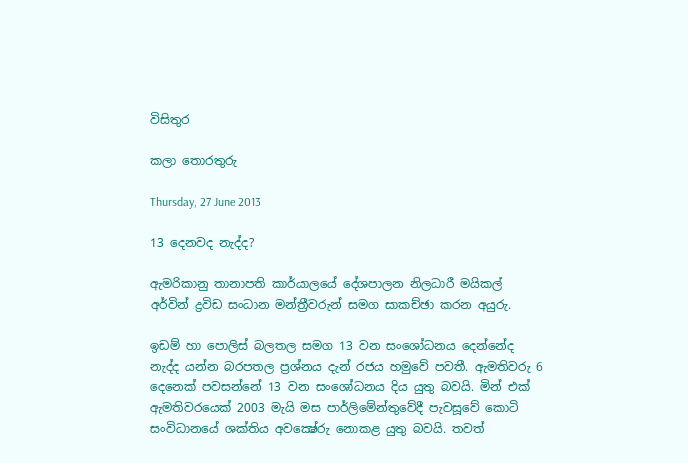විසිතුර

කලා තොරතුරු

Thursday, 27 June 2013

13 දෙනවද නැද්ද?

ඇමරිකානු තානාපති කාර්යාලයේ දේශපාලන නිලධාරී මයිකල් අර්වින් ද්‍රවිඩ සංධාන මන්ත්‍රීවරුන් සමග සාකච්ඡා කරන අයුරු.

ඉඩම් හා පොලිස්‌ බලතල සමග 13 වන සංශෝධනය දෙන්නේද නැද්ද යන්න බරපතල ප්‍රශ්නය දැන් රජය හමුවේ පවතී. ඇමතිවරු 6 දෙනෙක්‌ පවසන්නේ 13 වන සංශෝධනය දිය යුතු බවයි. මින් එක්‌ ඇමතිවරයෙක්‌ 2003 මැයි මස පාර්ලිමේන්තුවේදී පැවසූවේ කොටි සංවිධානයේ ශක්‌තිය අවක්‍ෂේරු නොකළ යුතු බවයි. තවත්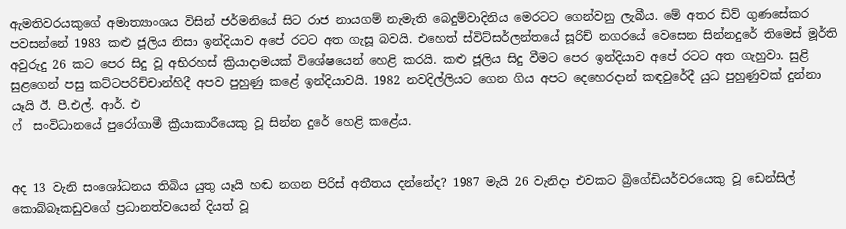ඇමතිවරයකුගේ අමාත්‍යාංශය විසින් ජර්මනියේ සිට රාජ නායගම් නැමැති බෙදුම්වාදිනිය මෙරටට ගෙන්වනු ලැබීය. මේ අතර ඩිව් ගුණසේකර පවසන්නේ 1983 කළු ජූලිය නිසා ඉන්දියාව අපේ රටට අත ගැසූ බවයි. එහෙත් ස්‌විට්‌සර්ලන්තයේ සූරිච් නගරයේ වෙසෙන සින්නදුරේ තිමෙස්‌ මූර්ති අවුරුදු 26 කට පෙර සිදු වූ අභිරහස්‌ ක්‍රියාදාමයක්‌ විශේෂයෙන් හෙළි කරයි. කළු ජූලිය සිදු වීමට පෙර ඉන්දියාව අපේ රටට අත ගැහුවා. සුළි සුළගෙන් පසු කට්‌ටපරිච්චාන්හිදී අපව පුහුණු කළේ ඉන්දියාවයි. 1982 නවදිල්ලියට ගෙන ගිය අපට දෙහෙරදාන් කඳවුරේදී යුධ පුහුණුවක්‌ දුන්නා යෑයි ඊ. පී.එල්. ආර්. එ
ෆ්  සංවිධානයේ පුරෝගාමී ක්‍රීයාකාරීයෙකු වූ සින්න දුරේ හෙළි කළේය.


අද 13 වැනි සංශෝධනය තිබිය යුතු යෑයි හඬ නගන පිරිස්‌ අතීතය දන්නේද? 1987 මැයි 26 වැනිදා එවකට බ්‍රිගේඩියර්වරයෙකු වූ ඩෙන්සිල් කොබ්බෑකඩුවගේ ප්‍රධානත්වයෙන් දියත් වූ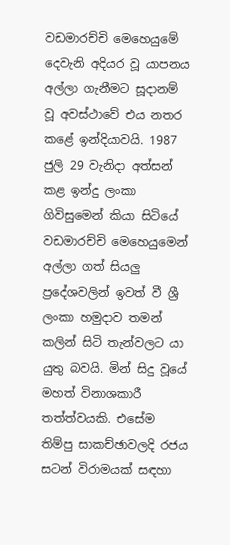වඩමාරච්චි මෙහෙයුමේ දෙවැනි අදියර වූ යාපනය අල්ලා ගැනීමට සූදානම් වූ අවස්‌ථාවේ එය නතර කළේ ඉන්දියාවයි. 1987 ජුලි 29 වැනිදා අත්සන් කළ ඉන්දු ලංකා ගිවිසුමෙන් කියා සිටියේ වඩමාරච්චි මෙහෙයුමෙන් අල්ලා ගත් සියලු ප්‍රදේශවලින් ඉවත් වී ශ්‍රී ලංකා හමුදාව තමන් කලින් සිටි තැන්වලට යා යුතු බවයි. මින් සිදු වූයේ මහත් විනාශකාරී තත්ත්වයකි. එසේම තිම්පු සාකච්ඡාවලදි රජය සටන් විරාමයක්‌ සඳහා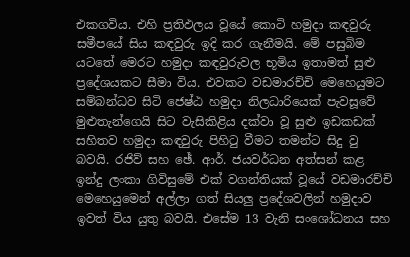එකගවිය. එහි ප්‍රතිඵලය වූයේ කොටි හමුදා කඳවුරු සමීපයේ සිය කඳවුරු ඉදි කර ගැනීමයි. මේ පසුබිම යටතේ මෙරට හමුදා කඳවුරුවල භූමිය ඉතාමත් සුළු ප්‍රදේශයකට සීමා විය. එවකට වඩමාරච්චි මෙහෙයුමට සම්බන්ධව සිටි ජෙෂ්ඨ හමුදා නිලධාරියෙක්‌ පැවසූවේ මුළුතැන්ගෙයි සිට වැසිකිළිය දක්‌වා වූ සුළු ඉඩකඩක්‌ සහිතව හමුදා කඳවුරු පිහිටු වීමට තමන්ට සිදු වු බවයි. රජිව් සහ ඡේ. ආර්. ජයවර්ධන අත්සන් කළ ඉන්දු ලංකා ගිවිසුමේ එක්‌ වගන්තියක්‌ වූයේ වඩමාරච්චි මෙහෙයුමෙන් අල්ලා ගත් සියලු ප්‍රදේශවලින් හමුදාව ඉවත් විය යුතු බවයි. එසේම 13 වැනි සංශෝධනය සහ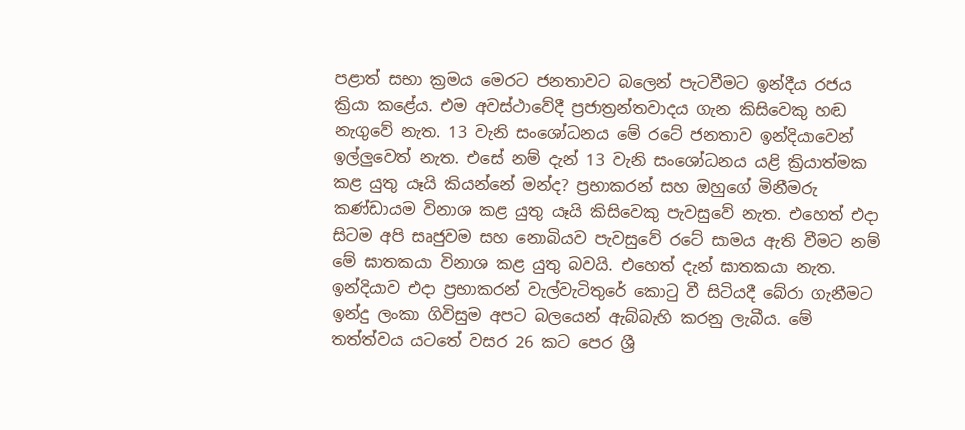පළාත් සභා ක්‍රමය මෙරට ජනතාවට බලෙන් පැටවීමට ඉන්දීය රජය ක්‍රියා කළේය. එම අවස්‌ථාවේදී ප්‍රජාත්‍රන්තවාදය ගැන කිසිවෙකු හඬ නැගුවේ නැත. 13 වැනි සංශෝධනය මේ රටේ ජනතාව ඉන්දියාවෙන් ඉල්ලුවෙත් නැත. එසේ නම් දැන් 13 වැනි සංශෝධනය යළි ක්‍රියාත්මක කළ යුතු යෑයි කියන්නේ මන්ද? ප්‍රභාකරන් සහ ඔහුගේ මිනීමරු කණ්‌ඩායම විනාශ කළ යුතු යෑයි කිසිවෙකු පැවසුවේ නැත. එහෙත් එදා සිටම අපි සෘජුවම සහ නොබියව පැවසුවේ රටේ සාමය ඇති වීමට නම් මේ ඝාතකයා විනාශ කළ යුතු බවයි. එහෙත් දැන් ඝාතකයා නැත. ඉන්දියාව එදා ප්‍රභාකරන් වැල්වැටිතුරේ කොටු වී සිටියදී බේරා ගැනීමට ඉන්දු ලංකා ගිවිසුම අපට බලයෙන් ඇබ්බැහි කරනු ලැබීය. මේ තත්ත්වය යටතේ වසර 26 කට පෙර ශ්‍රී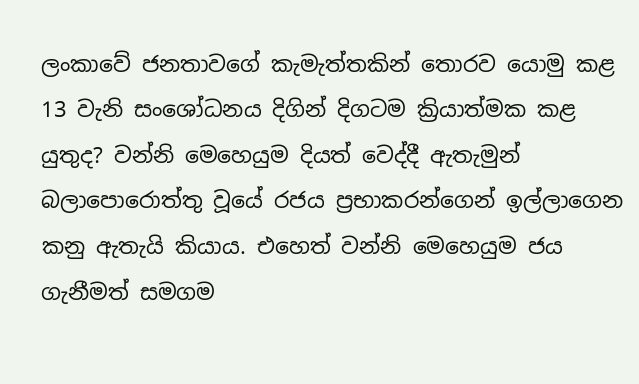ලංකාවේ ජනතාවගේ කැමැත්තකින් තොරව යොමු කළ 13 වැනි සංශෝධනය දිගින් දිගටම ක්‍රියාත්මක කළ යුතුද? වන්නි මෙහෙයුම දියත් වෙද්දී ඇතැමුන් බලාපොරොත්තු වූයේ රජය ප්‍රභාකරන්ගෙන් ඉල්ලාගෙන කනු ඇතැයි කියාය. එහෙත් වන්නි මෙහෙයුම ජය ගැනීමත් සමගම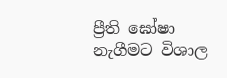ප්‍රීති ඝෝෂා නැගීමට විශාල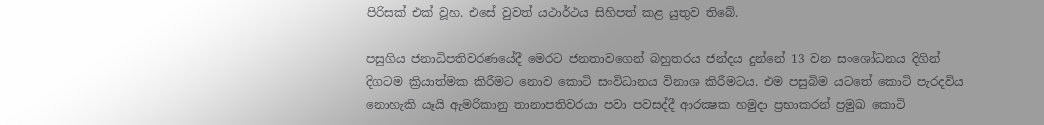පිරිසක්‌ එක්‌ වූහ. එසේ වුවත් යථාර්ථය සිහිපත් කළ යුතුව තිබේ.

පසුගිය ජනාධිපතිවරණයේදී මෙරට ජනතාවගෙන් බහුතරය ජන්දය දුන්නේ 13 වන සංශෝධනය දිගින් දිගටම ක්‍රියාත්මක කිරීමට නොව කොටි සංවිධානය විනාශ කිරීමටය. එම පසුබිම යටතේ කොටි පැරදවිය නොහැකි යෑයි ඇමරිකානු තානාපතිවරයා පවා පවසද්දී ආරක්‍ෂක හමුදා ප්‍රභාකරන් ප්‍රමුඛ කොටි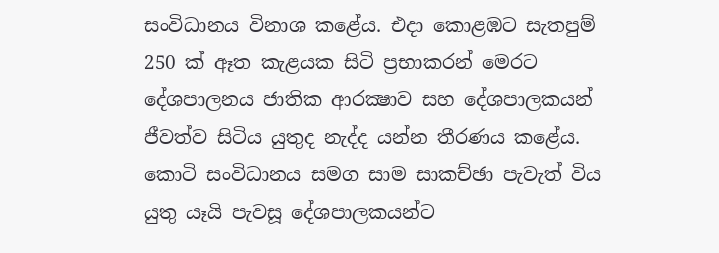සංවිධානය විනාශ කළේය. එදා කොළඹට සැතපුම් 250 ක්‌ ඈත කැළයක සිටි ප්‍රභාකරන් මෙරට දේශපාලනය ජාතික ආරක්‍ෂාව සහ දේශපාලකයන් ජීවත්ව සිටිය යුතුද නැද්ද යන්න තීරණය කළේය. කොටි සංවිධානය සමග සාම සාකච්ඡා පැවැත් විය යුතු යෑයි පැවසූ දේශපාලකයන්ට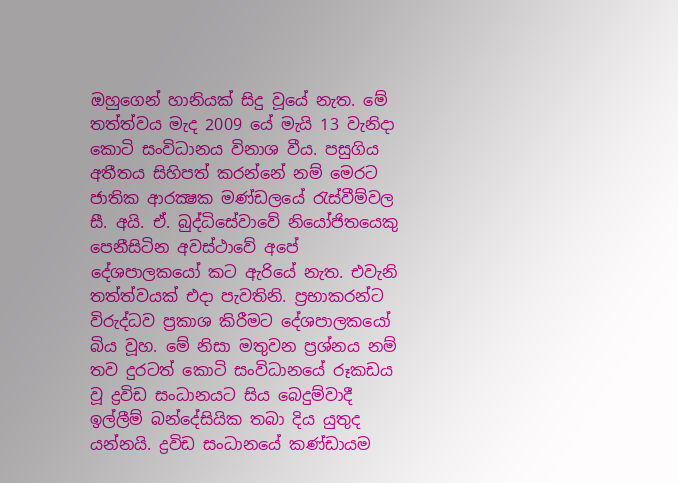ඔහුගෙන් හානියක්‌ සිදු වූයේ නැත. මේ තත්ත්වය මැද 2009 යේ මැයි 13 වැනිදා කොටි සංවිධානය විනාශ වීය. පසුගිය අතීතය සිහිපත් කරන්නේ නම් මෙරට ජාතික ආරක්‍ෂක මණ්‌ඩලයේ රැස්‌වීම්වල සී. අයි. ඒ. බුද්ධිසේවාවේ නියෝජිතයෙකු පෙනීසිටින අවස්‌ථාවේ අපේ දේශපාලකයෝ කට ඇරියේ නැත. එවැනි තත්ත්වයක්‌ එදා පැවතිනි. ප්‍රභාකරන්ට විරුද්ධව ප්‍රකාශ කිරීමට දේශපාලකයෝ බිය වූහ. මේ නිසා මතුවන ප්‍රශ්නය නම් තව දුරටත් කොටි සංවිධානයේ රූකඩය වූ ද්‍රවිඩ සංධානයට සිය බෙදුම්වාදී ඉල්ලීම් බන්දේසියික තබා දිය යුතුද යන්නයි. ද්‍රවිඩ සංධානයේ කණ්‌ඩායම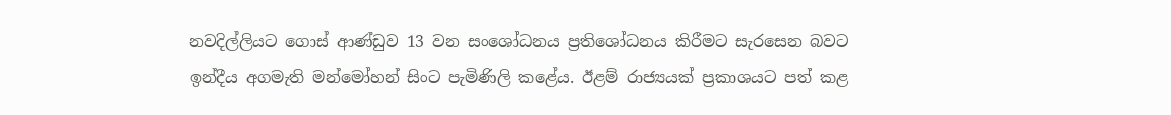නවදිල්ලියට ගොස්‌ ආණ්‌ඩුව 13 වන සංශෝධනය ප්‍රතිශෝධනය කිරීමට සැරසෙන බවට ඉන්දීය අගමැති මන්මෝහන් සිංට පැමිණිලි කළේය. ඊළම් රාජ්‍යයක්‌ ප්‍රකාශයට පත් කළ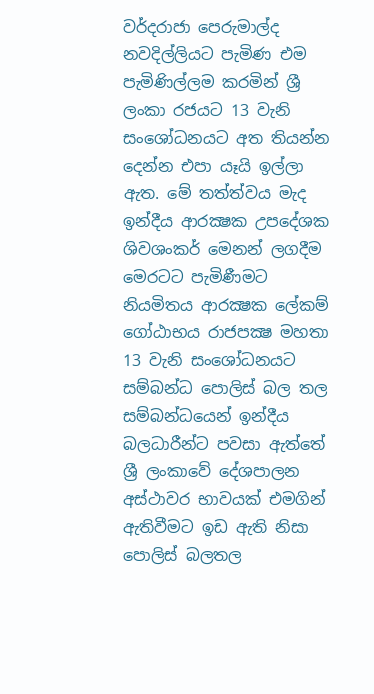වර්දරාජා පෙරුමාල්ද නවදිල්ලියට පැමිණ එම පැමිණිල්ලම කරමින් ශ්‍රී ලංකා රජයට 13 වැනි සංශෝධනයට අත තියන්න දෙන්න එපා යෑයි ඉල්ලා ඇත. මේ තත්ත්වය මැද ඉන්දීය ආරක්‍ෂක උපදේශක ශිවශංකර් මෙනන් ලගදීම මෙරටට පැමිණීමට නියමිතය ආරක්‍ෂක ලේකම් ගෝඨාභය රාජපක්‍ෂ මහතා 13 වැනි සංශෝධනයට සම්බන්ධ පොලිස්‌ බල තල සම්බන්ධයෙන් ඉන්දීය බලධාරීන්ට පවසා ඇත්තේ ශ්‍රී ලංකාවේ දේශපාලන අස්‌ථාවර භාවයක්‌ එමගින් ඇතිවීමට ඉඩ ඇති නිසා පොලිස්‌ බලතල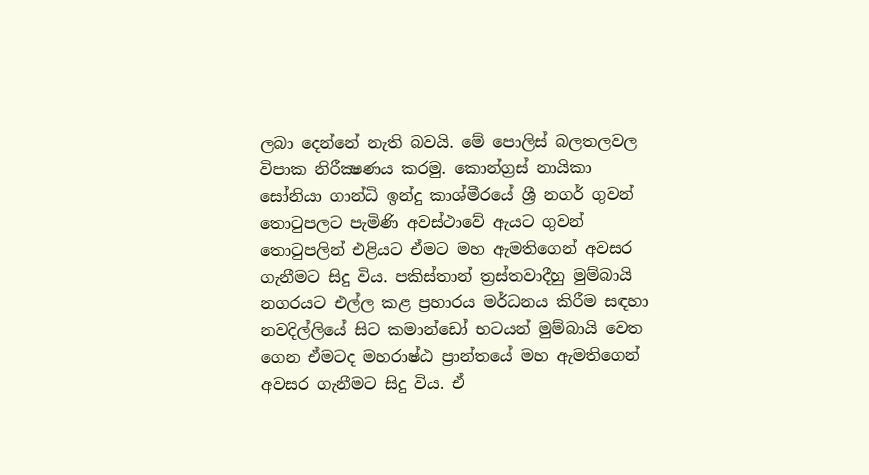ලබා දෙන්නේ නැති බවයි. මේ පොලිස්‌ බලතලවල විපාක නිරීක්‍ෂණය කරමු. කොන්ග්‍රස්‌ නායිකා සෝනියා ගාන්ධි ඉන්දු කාශ්මීරයේ ශ්‍රී නගර් ගුවන් තොටුපලට පැමිණි අවස්‌ථාවේ ඇයට ගුවන් තොටුපලින් එළියට ඒමට මහ ඇමතිගෙන් අවසර ගැනීමට සිදු විය. පකිස්‌තාන් ත්‍රස්‌තවාදීහු මුම්බායි නගරයට එල්ල කළ ප්‍රහාරය මර්ධනය කිරීම සඳහා නවදිල්ලියේ සිට කමාන්ඩෝ භටයන් මුම්බායි වෙත ගෙන ඒමටද මහරාෂ්ඨ ප්‍රාන්තයේ මහ ඇමතිගෙන් අවසර ගැනීමට සිදු විය. ඒ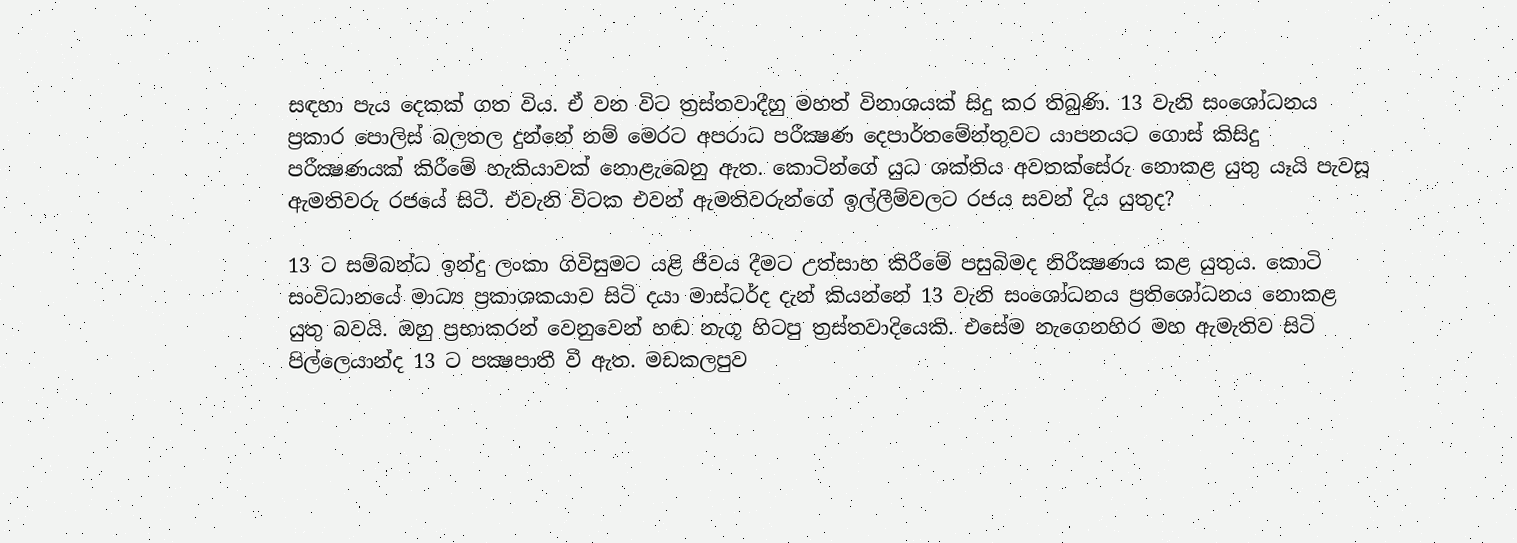සඳහා පැය දෙකක්‌ ගත විය. ඒ වන විට ත්‍රස්‌තවාදීහු මහත් විනාශයක්‌ සිදු කර තිබුණි. 13 වැනි සංශෝධනය ප්‍රකාර පොලිස්‌ බලතල දුන්නේ නම් මෙරට අපරාධ පරීක්‍ෂණ දෙපාර්තමේන්තුවට යාපනයට ගොස්‌ කිසිදු පරීක්‍ෂණයක්‌ කිරීමේ හැකියාවක්‌ නොළැබෙනු ඇත. කොටින්ගේ යුධ ශක්‌තිය අවතක්‌සේරු නොකළ යුතු යෑයි පැවසූ ඇමතිවරු රජයේ සිටී. එවැනි විටක එවන් ඇමතිවරුන්ගේ ඉල්ලීම්වලට රජය සවන් දිය යුතුද?

13 ට සම්බන්ධ ඉන්දු ලංකා ගිවිසුමට යළි ජීවය දීමට උත්සාහ කිරීමේ පසුබිමද නිරීක්‍ෂණය කළ යුතුය. කොටි සංවිධානයේ මාධ්‍ය ප්‍රකාශකයාව සිටි දයා මාස්‌ටර්ද දැන් කියන්නේ 13 වැනි සංශෝධනය ප්‍රතිශෝධනය නොකළ යුතු බවයි. ඔහු ප්‍රභාකරන් වෙනුවෙන් හඬ නැගූ හිටපු ත්‍රස්‌තවාදියෙකි. එසේම නැගෙනහිර මහ ඇමැතිව සිටි පිල්ලෙයාන්ද 13 ට පක්‍ෂපාතී වී ඇත. මඩකලපුව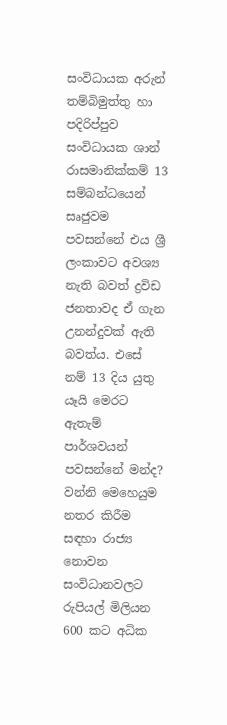සංවිධායක අරුන් තම්බිමුත්තු හා පදිරිප්පුව සංවිධායක ශාන් රාසමානික්‌කම් 13 සම්බන්ධයෙන් සෘජුවම පවසන්නේ එය ශ්‍රී ලංකාවට අවශ්‍ය නැති බවත් ද්‍රවිඩ ජනතාවද ඒ ගැන උනන්දුවක්‌ ඇති බවත්ය. එසේ නම් 13 දිය යුතු යෑයි මෙරට ඇතැම් පාර්ශවයන් පවසන්නේ මන්ද? වන්නි මෙහෙයුම නතර කිරීම සඳහා රාජ්‍ය නොවන සංවිධානවලට රුපියල් මිලියන 600 කට අධික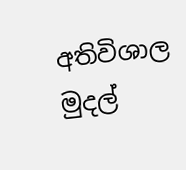අතිවිශාල මුදල්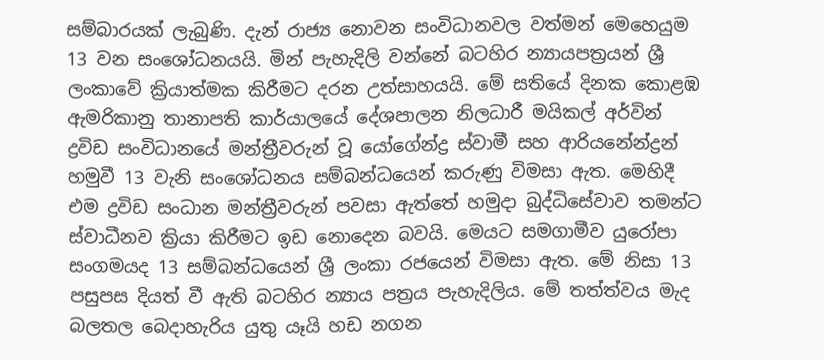සම්බාරයක්‌ ලැබුණි. දැන් රාජ්‍ය නොවන සංවිධානවල වත්මන් මෙහෙයුම 13 වන සංශෝධනයයි. මින් පැහැදිලි වන්නේ බටහිර න්‍යායපත්‍රයන් ශ්‍රී ලංකාවේ ක්‍රියාත්මක කිරීමට දරන උත්සාහයයි. මේ සතියේ දිනක කොළඹ ඇමරිකානු තානාපති කාර්යාලයේ දේශපාලන නිලධාරී මයිකල් අර්වින් ද්‍රවිඩ සංවිධානයේ මන්ත්‍රීවරුන් වූ යෝගේන්ද්‍ර ස්‌වාමී සහ ආරියනේන්ද්‍රන් හමුවී 13 වැනි සංශෝධනය සම්බන්ධයෙන් කරුණු විමසා ඇත. මෙහිදී එම ද්‍රවිඩ සංධාන මන්ත්‍රීවරුන් පවසා ඇත්තේ හමුදා බුද්ධිසේවාව තමන්ට ස්‌වාධීනව ක්‍රියා කිරීමට ඉඩ නොදෙන බවයි. මෙයට සමගාමීව යුරෝපා සංගමයද 13 සම්බන්ධයෙන් ශ්‍රී ලංකා රජයෙන් විමසා ඇත. මේ නිසා 13 පසුපස දියත් වී ඇති බටහිර න්‍යාය පත්‍රය පැහැදිලිය. මේ තත්ත්වය මැද බලතල බෙදාහැරිය යුතු යෑයි හඩ නගන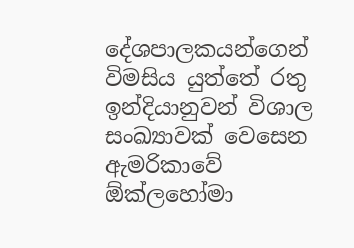දේශපාලකයන්ගෙන් විමසිය යුත්තේ රතු ඉන්දියානුවන් විශාල සංඛ්‍යාවක්‌ වෙසෙන ඇමරිකාවේ ඕක්‌ලහෝමා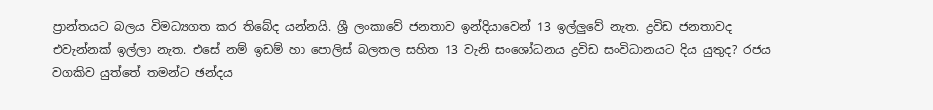ප්‍රාන්තයට බලය විමධ්‍යගත කර තිබේද යන්නයි. ශ්‍රී ලංකාවේ ජනතාව ඉන්දියාවෙන් 13 ඉල්ලුවේ නැත. ද්‍රවිඩ ජනතාවද එවැන්නක්‌ ඉල්ලා නැත. එසේ නම් ඉඩම් හා පොලිස්‌ බලතල සහිත 13 වැනි සංශෝධනය ද්‍රවිඩ සංවිධානයට දිය යුතුද? රජය වගකිව යුත්තේ තමන්ට ඡන්දය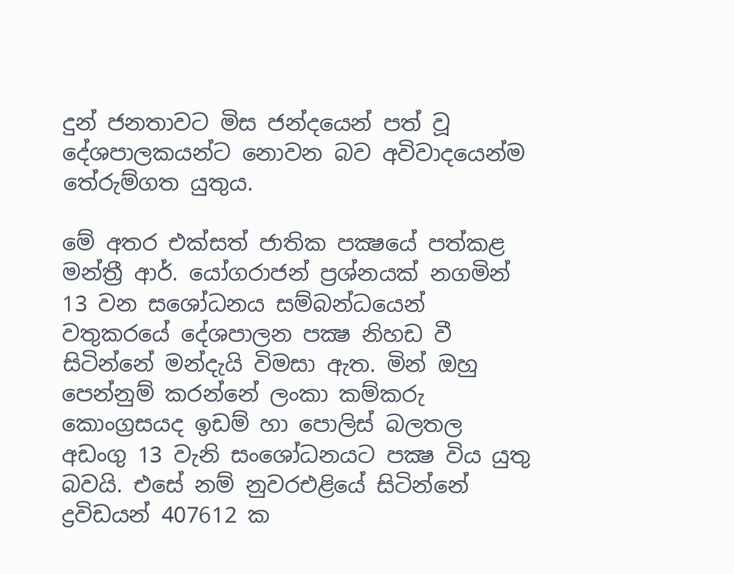දුන් ජනතාවට මිස ජන්දයෙන් පත් වූ දේශපාලකයන්ට නොවන බව අවිවාදයෙන්ම තේරුම්ගත යුතුය.

මේ අතර එක්‌සත් ජාතික පක්‍ෂයේ පත්කළ මන්ත්‍රී ආර්. යෝගරාජන් ප්‍රශ්නයක්‌ නගමින් 13 වන සශෝධනය සම්බන්ධයෙන් වතුකරයේ දේශපාලන පක්‍ෂ නිහඩ වී සිටින්නේ මන්දැයි විමසා ඇත. මින් ඔහු පෙන්නුම් කරන්නේ ලංකා කම්කරු කොංග්‍රසයද ඉඩම් හා පොලිස්‌ බලතල අඩංගු 13 වැනි සංශෝධනයට පක්‍ෂ විය යුතු බවයි. එසේ නම් නුවරඑළියේ සිටින්නේ ද්‍රවිඩයන් 407612 ක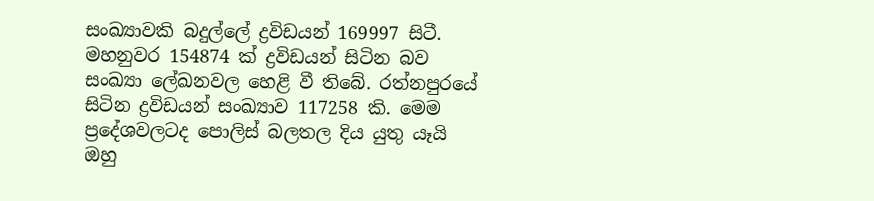සංඛ්‍යාවකි බදුල්ලේ ද්‍රවිඩයන් 169997 සිටී. මහනුවර 154874 ක්‌ ද්‍රවිඩයන් සිටින බව සංඛ්‍යා ලේඛනවල හෙළි වී තිබේ. රත්නපුරයේ සිටින ද්‍රවිඩයන් සංඛ්‍යාව 117258 කි. මෙම ප්‍රදේශවලටද පොලිස්‌ බලතල දිය යුතු යෑයි ඔහු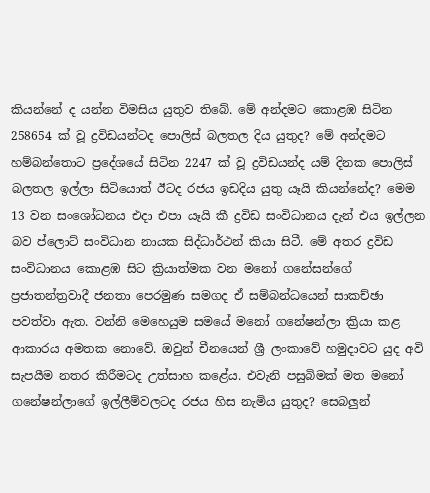කියන්නේ ද යන්න විමසිය යුතුව තිබේ. මේ අන්දමට කොළඹ සිටින 258654 ක්‌ වූ ද්‍රවිඩයන්ටද පොලිස්‌ බලතල දිය යුතුද? මේ අන්දමට හම්බන්තොට ප්‍රදේශයේ සිටින 2247 ක්‌ වූ ද්‍රවිඩයන්ද යම් දිනක පොලිස්‌ බලතල ඉල්ලා සිටියොත් ඊටද රජය ඉඩදිය යුතු යෑයි කියන්නේද? මෙම 13 වන සංශෝධනය එදා එපා යෑයි කී ද්‍රවිඩ සංවිධානය දැන් එය ඉල්ලන බව ප්ලොට්‌ සංවිධාන නායක සිද්ධාර්ථන් කියා සිටී. මේ අතර ද්‍රවිඩ සංවිධානය කොළඹ සිට ක්‍රියාත්මක වන මනෝ ගනේසන්ගේ ප්‍රජාතන්ත්‍රවාදී ජනතා පෙරමුණ සමගද ඒ සම්බන්ධයෙන් සාකච්ඡා පවත්වා ඇත. වන්නි මෙහෙයුම සමයේ මනෝ ගනේෂන්ලා ක්‍රියා කළ ආකාරය අමතක නොවේ. ඔවුන් චීනයෙන් ශ්‍රී ලංකාවේ හමුදාවට යුද අවි සැපයීම නතර කිරීමටද උත්සාහ කළේය. එවැනි පසුබිමක්‌ මත මනෝ ගනේෂන්ලාගේ ඉල්ලීම්වලටද රජය හිස නැමිය යුතුද? සෙබලුන්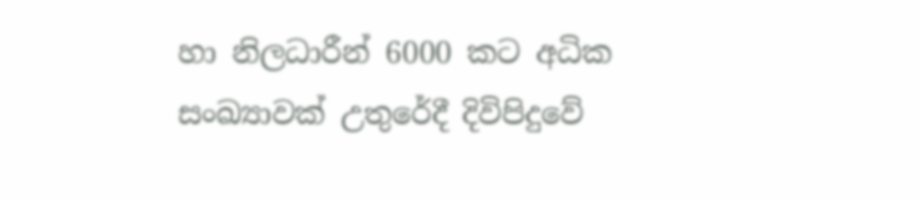හා නිලධාරීන් 6000 කට අධික සංඛ්‍යාවක්‌ උතුරේදී දිවිපිදුවේ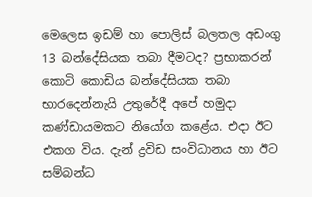මෙලෙස ඉඩම් හා පොලිස්‌ බලතල අඩංගු 13 බන්දේසියක තබා දීමටද? ප්‍රභාකරන් කොටි කොඩිය බන්දේසියක තබා භාරදෙන්නැයි උතුරේදී අපේ හමුදා කණ්‌ඩායමකට නියෝග කළේය. එදා ඊට එකග විය. දැන් ද්‍රවිඩ සංවිධානය හා ඊට සම්බන්ධ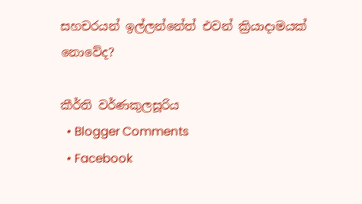සහචරයන් ඉල්ලන්නේත් එවන් ක්‍රියාදාමයක්‌ නොවේද?

කීර්ති වර්ණකුලසූරිය
  • Blogger Comments
  • Facebook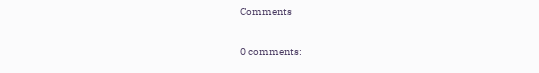Comments

0 comments: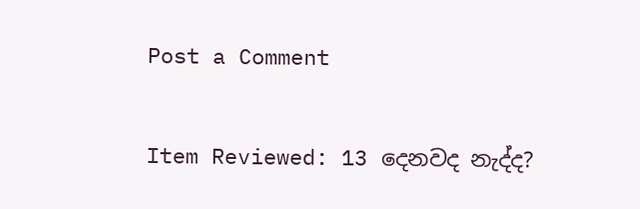Post a Comment

Item Reviewed: 13 දෙනවද නැද්ද?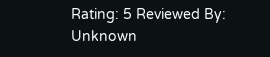Rating: 5 Reviewed By: Unknown